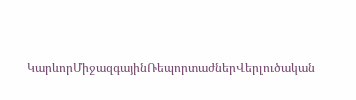ԿարևորՄիջազգայինՌեպորտաժներՎերլուծական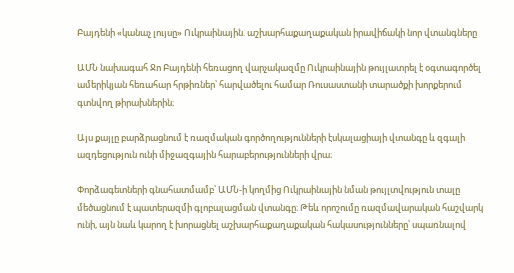Բայդենի «կանաչ լույսը» Ուկրաինային. աշխարհաքաղաքական իրավիճակի նոր վտանգները

ԱՄՆ նախագահ Ջո Բայդենի հեռացող վարչակազմը Ուկրաինային թույլատրել է օգտագործել ամերիկյան հեռահար հրթիռներ՝ հարվածելու համար Ռուսաստանի տարածքի խորքերում գտնվող թիրախներին։

Այս քայլը բարձրացնում է ռազմական գործողությունների էսկալացիայի վտանգը և զգալի ազդեցություն ունի միջազգային հարաբերությունների վրա։

Փորձագետների գնահատմամբ՝ ԱՄՆ-ի կողմից Ուկրաինային նման թույլտվություն տալը մեծացնում է պատերազմի գլոբալացման վտանգը։ Թեև որոշումը ռազմավարական հաշվարկ ունի, այն նաև կարող է խորացնել աշխարհաքաղաքական հակասությունները՝ սպառնալով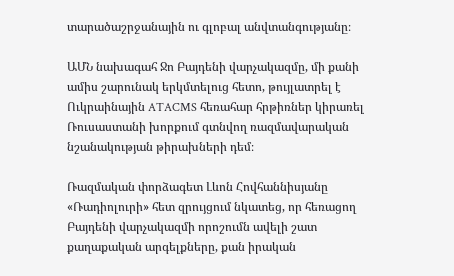տարածաշրջանային ու գլոբալ անվտանգությանը։

ԱՄՆ նախագահ Ջո Բայդենի վարչակազմը, մի քանի ամիս շարունակ երկմտելուց հետո, թույլատրել է Ուկրաինային ATACMS հեռահար հրթիռներ կիրառել Ռուսաստանի խորքում գտնվող ռազմավարական նշանակության թիրախների դեմ։

Ռազմական փորձագետ Լևոն Հովհաննիսյանը «Ռադիոլուրի» հետ զրույցում նկատեց, որ հեռացող Բայդենի վարչակազմի որոշումն ավելի շատ քաղաքական արգելքները, քան իրական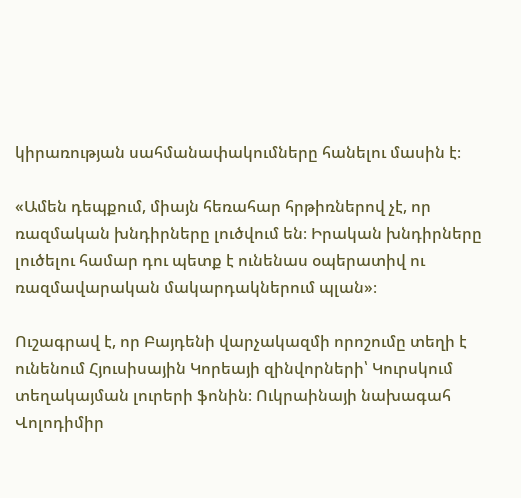կիրառության սահմանափակումները հանելու մասին է։

«Ամեն դեպքում, միայն հեռահար հրթիռներով չէ, որ ռազմական խնդիրները լուծվում են։ Իրական խնդիրները լուծելու համար դու պետք է ունենաս օպերատիվ ու ռազմավարական մակարդակներում պլան»։

Ուշագրավ է, որ Բայդենի վարչակազմի որոշումը տեղի է ունենում Հյուսիսային Կորեայի զինվորների՝ Կուրսկում տեղակայման լուրերի ֆոնին։ Ուկրաինայի նախագահ Վոլոդիմիր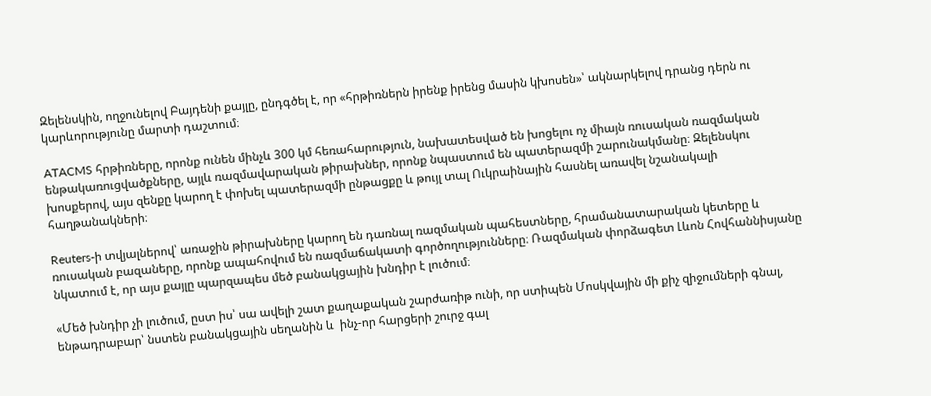Զելենսկին, ողջունելով Բայդենի քայլը, ընդգծել է, որ «հրթիռներն իրենք իրենց մասին կխոսեն»՝ ակնարկելով դրանց դերն ու կարևորությունը մարտի դաշտում։

ATACMS հրթիռները, որոնք ունեն մինչև 300 կմ հեռահարություն, նախատեսված են խոցելու ոչ միայն ռուսական ռազմական ենթակառուցվածքները, այլև ռազմավարական թիրախներ, որոնք նպաստում են պատերազմի շարունակմանը։ Զելենսկու խոսքերով, այս զենքը կարող է փոխել պատերազմի ընթացքը և թույլ տալ Ուկրաինային հասնել առավել նշանակալի հաղթանակների։

Reuters-ի տվյալներով՝ առաջին թիրախները կարող են դառնալ ռազմական պահեստները, հրամանատարական կետերը և ռուսական բազաները, որոնք ապահովում են ռազմաճակատի գործողությունները։ Ռազմական փորձագետ Լևոն Հովհաննիսյանը նկատում է, որ այս քայլը պարզապես մեծ բանակցային խնդիր է լուծում։

«Մեծ խնդիր չի լուծում, ըստ իս՝ սա ավելի շատ քաղաքական շարժառիթ ունի, որ ստիպեն Մոսկվային մի քիչ զիջումների գնալ, ենթադրաբար՝ նստեն բանակցային սեղանին և  ինչ-որ հարցերի շուրջ գալ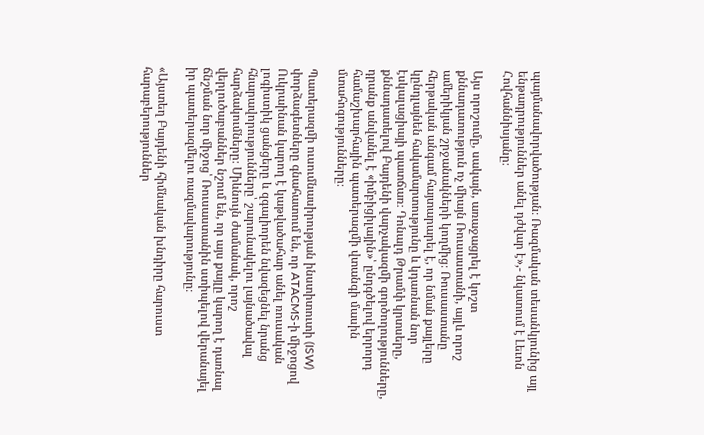պայմանավորվածության։ Ռազմական տեսանկյունից այլ ենթադրություններ անել դժվար է»,- նկատում է Լեւոն Հովհաննիսյանը։

Այս որոշումը, սակայն, առաջացրել է կոշտ քննադատություն ոչ միայն Ռուսաստանի, այլև որոշ ամերիկյան շրջանակների կողմից։ Ռուսաստանը հերթական անգամ հայտարարել է, որ նման քայլերը կընդլայնեն հակամարտությունը և կդառնան նոր էսկալացիայի պատճառ։ Դոնալդ Թրամփ կրտսերը, քննադատելով Բայդենի վարչակազմի գործողությունները, դրանք անվանել է «իմբիցիլային»՝ ընդգծելով երրորդ համաշխարհային պատերազմի վտանգի մասին մտահոգությունները։

Պատերազմի ուսումնասիրության ինստիտուտի (ISW) փորձագետները գնահատում են, որ ATACMS-ի միջոցով Ուկրաինան կարող է կաթվածահար անել ռուսական լոգիստիկ ցանցերը և զգալիորեն նվազեցնել նրանց հնարավորությունները՝ շարունակելու լայնածավալ հարձակումները։ Միևնույն ժամանակ, որոշ վերլուծաբաններ նշում են, որ այս քայլը կարող է դառնալ ճնշման նոր միջոց՝ Ռուսաստանին ստիպելով վերանայել իր պատերազմելու ռազմավարությունը։

«Այստեղ Բայդենի հիմնական խնդիրը հարուստ հարաբերություններ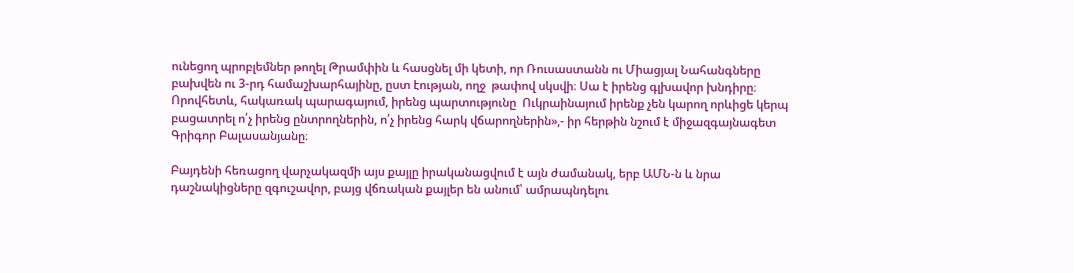ունեցող պրոբլեմներ թողել Թրամփին և հասցնել մի կետի, որ Ռուսաստանն ու Միացյալ Նահանգները բախվեն ու 3-րդ համաշխարհայինը, ըստ էության, ողջ  թափով սկսվի։ Սա է իրենց գլխավոր խնդիրը։ Որովհետև, հակառակ պարագայում, իրենց պարտությունը  Ուկրաինայում իրենք չեն կարող որևիցե կերպ բացատրել ո՛չ իրենց ընտրողներին, ո՛չ իրենց հարկ վճարողներին»,- իր հերթին նշում է միջազգայնագետ Գրիգոր Բալասանյանը։

Բայդենի հեռացող վարչակազմի այս քայլը իրականացվում է այն ժամանակ, երբ ԱՄՆ-ն և նրա դաշնակիցները զգուշավոր, բայց վճռական քայլեր են անում՝ ամրապնդելու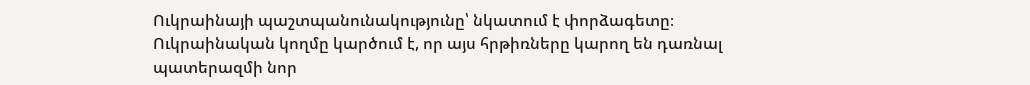Ուկրաինայի պաշտպանունակությունը՝ նկատում է փորձագետը։ Ուկրաինական կողմը կարծում է, որ այս հրթիռները կարող են դառնալ պատերազմի նոր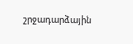շրջադարձային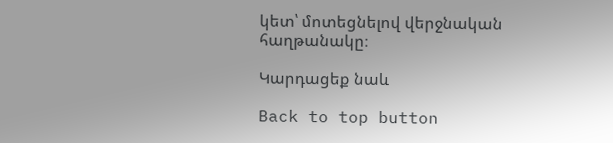կետ՝ մոտեցնելով վերջնական հաղթանակը։

Կարդացեք նաև

Back to top button